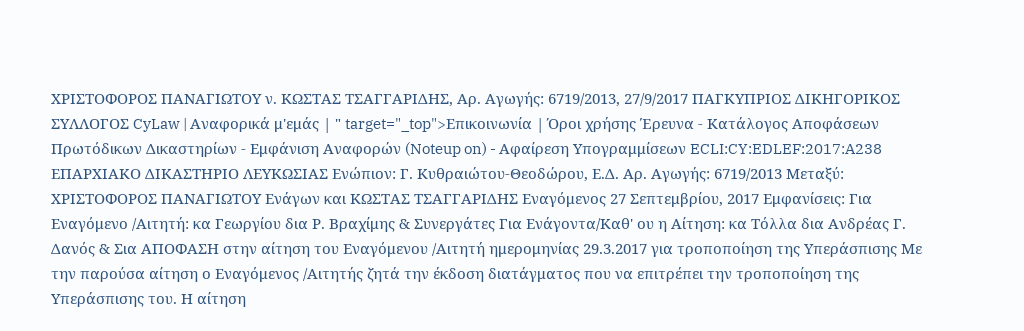ΧΡΙΣΤΟΦΟΡΟΣ ΠΑΝΑΓΙΩΤΟΥ ν. ΚΩΣΤΑΣ ΤΣΑΓΓΑΡΙΔΗΣ, Αρ. Αγωγής: 6719/2013, 27/9/2017 ΠΑΓΚΥΠΡΙΟΣ ΔΙΚΗΓΟΡΙΚΟΣ ΣΥΛΛΟΓΟΣ CyLaw | Αναφορικά μ'εμάς | " target="_top">Επικοινωνία | Όροι χρήσης Έρευνα - Κατάλογος Αποφάσεων Πρωτόδικων Δικαστηρίων - Εμφάνιση Αναφορών (Noteup on) - Αφαίρεση Υπογραμμίσεων ECLI:CY:EDLEF:2017:A238 ΕΠΑΡΧΙΑΚΟ ΔΙΚΑΣΤΗΡΙΟ ΛΕΥΚΩΣΙΑΣ Ενώπιον: Γ. Κυθραιώτου-Θεοδώρου, Ε.Δ. Αρ. Αγωγής: 6719/2013 Μεταξύ: ΧΡΙΣΤΟΦΟΡΟΣ ΠΑΝΑΓΙΩΤΟΥ Ενάγων και ΚΩΣΤΑΣ ΤΣΑΓΓΑΡΙΔΗΣ Εναγόμενος 27 Σεπτεμβρίου, 2017 Εμφανίσεις: Για Εναγόμενο /Αιτητή: κα Γεωργίου δια Ρ. Βραχίμης & Συνεργάτες Για Ενάγοντα/Καθ' ου η Αίτηση: κα Τόλλα δια Ανδρέας Γ. Δανός & Σια ΑΠΟΦΑΣΗ στην αίτηση του Εναγόμενου /Αιτητή ημερομηνίας 29.3.2017 για τροποποίηση της Υπεράσπισης Με την παρούσα αίτηση ο Εναγόμενος /Αιτητής ζητά την έκδοση διατάγματος που να επιτρέπει την τροποποίηση της Υπεράσπισης του. Η αίτηση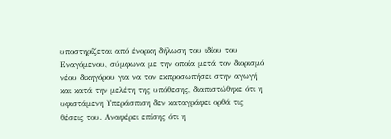υποστηρίζεται από ένορκη δήλωση του ιδίου του Εναγόμενου, σύμφωνα με την οποία μετά τον διορισμό νέου δικηγόρου για να τον εκπροσωπήσει στην αγωγή και κατά την μελέτη της υπόθεσης, διαπιστώθηκε ότι η υφιστάμενη Υπεράσπιση δεν καταγράφει ορθά τις θέσεις του. Αναφέρει επίσης ότι η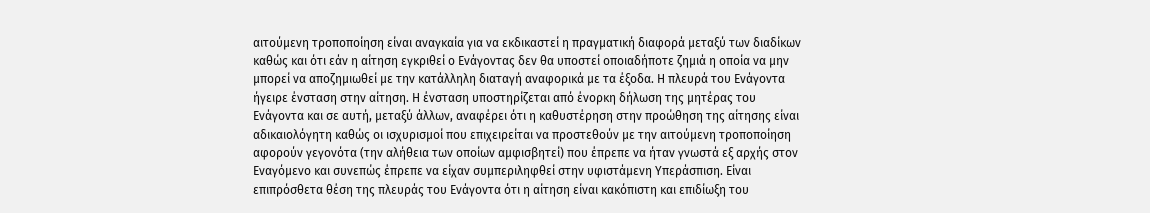αιτούμενη τροποποίηση είναι αναγκαία για να εκδικαστεί η πραγματική διαφορά μεταξύ των διαδίκων καθώς και ότι εάν η αίτηση εγκριθεί ο Ενάγοντας δεν θα υποστεί οποιαδήποτε ζημιά η οποία να μην μπορεί να αποζημιωθεί με την κατάλληλη διαταγή αναφορικά με τα έξοδα. Η πλευρά του Ενάγοντα ήγειρε ένσταση στην αίτηση. Η ένσταση υποστηρίζεται από ένορκη δήλωση της μητέρας του Ενάγοντα και σε αυτή, μεταξύ άλλων, αναφέρει ότι η καθυστέρηση στην προώθηση της αίτησης είναι αδικαιολόγητη καθώς οι ισχυρισμοί που επιχειρείται να προστεθούν με την αιτούμενη τροποποίηση αφορούν γεγονότα (την αλήθεια των οποίων αμφισβητεί) που έπρεπε να ήταν γνωστά εξ αρχής στον Εναγόμενο και συνεπώς έπρεπε να είχαν συμπεριληφθεί στην υφιστάμενη Υπεράσπιση. Είναι επιπρόσθετα θέση της πλευράς του Ενάγοντα ότι η αίτηση είναι κακόπιστη και επιδίωξη του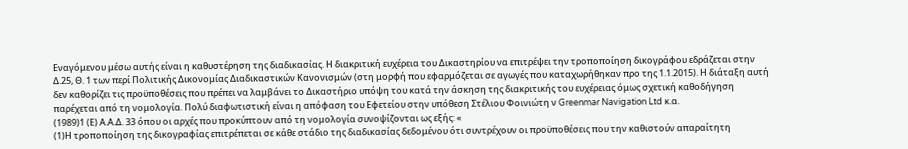Εναγόμενου μέσω αυτής είναι η καθυστέρηση της διαδικασίας. Η διακριτική ευχέρεια του Δικαστηρίου να επιτρέψει την τροποποίηση δικογράφου εδράζεται στην Δ.25, Θ. 1 των περί Πολιτικής Δικονομίας Διαδικαστικών Κανονισμών (στη μορφή που εφαρμόζεται σε αγωγές που καταχωρήθηκαν προ της 1.1.2015). Η διάταξη αυτή δεν καθορίζει τις προϋποθέσεις που πρέπει να λαμβάνει το Δικαστήριο υπόψη του κατά την άσκηση της διακριτικής του ευχέρειας όμως σχετική καθοδήγηση παρέχεται από τη νομολογία. Πολύ διαφωτιστική είναι η απόφαση του Εφετείου στην υπόθεση Στέλιου Φοινιώτη ν Greenmar Navigation Ltd κ.α.
(1989)1 (Ε) Α.Α.Δ. 33 όπου οι αρχές που προκύπτουν από τη νομολογία συνοψίζονται ως εξής: «
(1)Η τροποποίηση της δικογραφίας επιτρέπεται σε κάθε στάδιο της διαδικασίας δεδομένου ότι συντρέχουν οι προϋποθέσεις που την καθιστούν απαραίτητη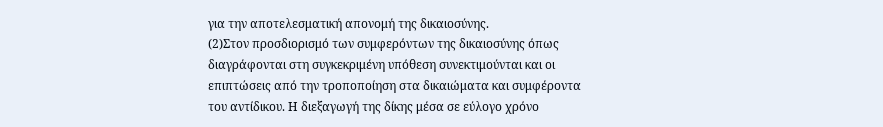για την αποτελεσματική απονομή της δικαιοσύνης.
(2)Στον προσδιορισμό των συμφερόντων της δικαιοσύνης όπως διαγράφονται στη συγκεκριμένη υπόθεση συνεκτιμούνται και οι επιπτώσεις από την τροποποίηση στα δικαιώματα και συμφέροντα του αντίδικου. Η διεξαγωγή της δίκης μέσα σε εύλογο χρόνο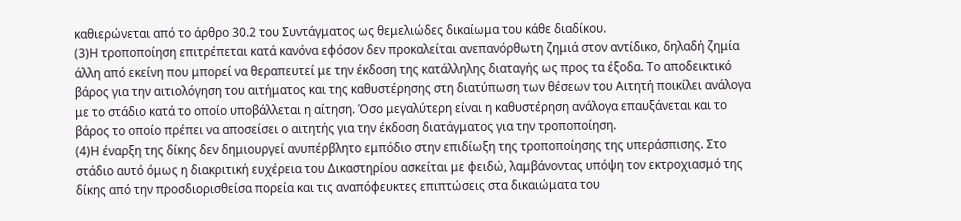καθιερώνεται από το άρθρο 30.2 του Συντάγματος ως θεμελιώδες δικαίωμα του κάθε διαδίκου.
(3)Η τροποποίηση επιτρέπεται κατά κανόνα εφόσον δεν προκαλείται ανεπανόρθωτη ζημιά στον αντίδικο, δηλαδή ζημία άλλη από εκείνη που μπορεί να θεραπευτεί με την έκδοση της κατάλληλης διαταγής ως προς τα έξοδα. Το αποδεικτικό βάρος για την αιτιολόγηση του αιτήματος και της καθυστέρησης στη διατύπωση των θέσεων του Αιτητή ποικίλει ανάλογα με το στάδιο κατά το οποίο υποβάλλεται η αίτηση. Όσο μεγαλύτερη είναι η καθυστέρηση ανάλογα επαυξάνεται και το βάρος το οποίο πρέπει να αποσείσει ο αιτητής για την έκδοση διατάγματος για την τροποποίηση.
(4)Η έναρξη της δίκης δεν δημιουργεί ανυπέρβλητο εμπόδιο στην επιδίωξη της τροποποίησης της υπεράσπισης. Στο στάδιο αυτό όμως η διακριτική ευχέρεια του Δικαστηρίου ασκείται με φειδώ, λαμβάνοντας υπόψη τον εκτροχιασμό της δίκης από την προσδιορισθείσα πορεία και τις αναπόφευκτες επιπτώσεις στα δικαιώματα του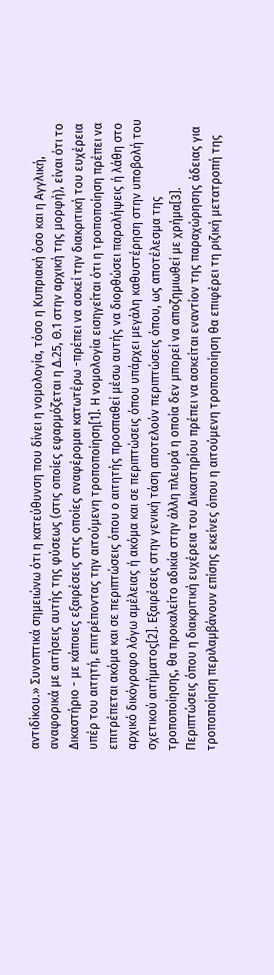αντιδίκου.» Συνοπτικά σημειώνω ότι η κατεύθυνση που δίνει η νομολογία, τόσο η Κυπριακή όσο και η Αγγλική, αναφορικά με αιτήσεις αυτής της φύσεως (στις οποίες εφαρμόζεται η Δ.25, Θ.1 στην αρχική της μορφή), είναι ότι το Δικαστήριο - με κάποιες εξαιρέσεις στις οποίες αναφέρομαι κατωτέρω -πρέπει να ασκεί την διακριτική του ευχέρεια υπέρ του αιτητή, επιτρέποντας την αιτούμενη τροποποίηση[1]. Η νομολογία εισηγείται ότι η τροποποίηση πρέπει να επιτρέπεται ακόμα και σε περιπτώσεις όπου ο αιτητής προσπαθεί μέσω αυτής να διορθώσει παραλήψεις ή λάθη στο αρχικό δικόγραφο λόγω αμέλειας ή ακόμα και σε περιπτώσεις όπου υπάρχει μεγάλη καθυστέρηση στην υποβολή του σχετικού αιτήματος[2]. Εξαιρέσεις στην γενική τάση αποτελούν περιπτώσεις όπου, ως αποτέλεσμα της τροποποίησης, θα προκαλείτο αδικία στην άλλη πλευρά η οποία δεν μπορεί να αποζημιωθεί με χρήμα[3]. Περιπτώσεις όπου η διακριτική ευχέρεια του Δικαστηρίου πρέπει να ασκείται εναντίον της παραχώρησης άδειας για τροποποίηση περιλαμβάνουν επίσης εκείνες όπου η αιτούμενη τροποποίηση θα επιφέρει τη ριζική μετατροπή της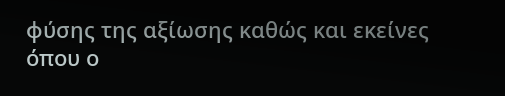φύσης της αξίωσης καθώς και εκείνες όπου ο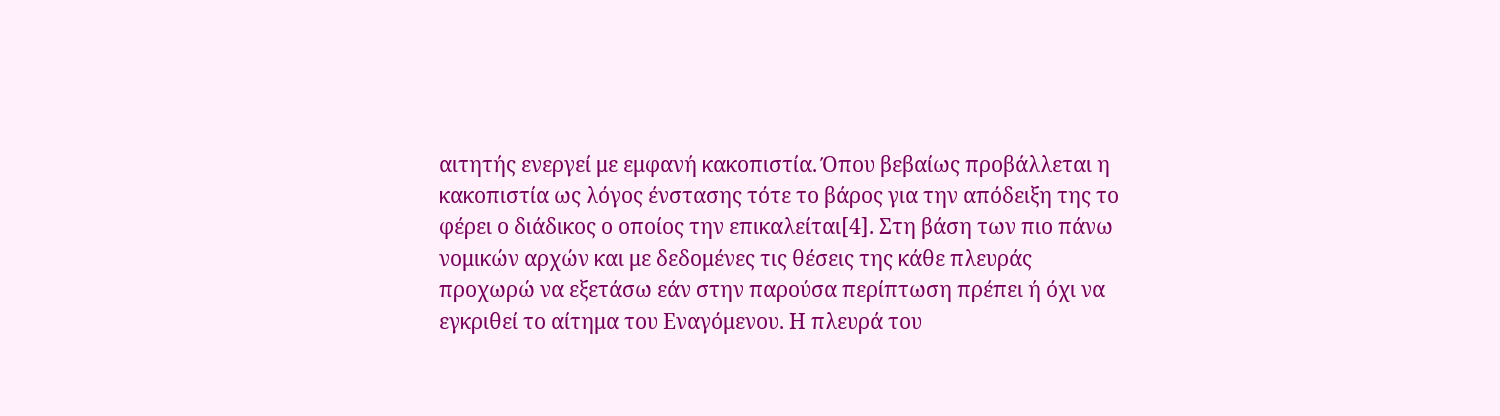αιτητής ενεργεί με εμφανή κακοπιστία. Όπου βεβαίως προβάλλεται η κακοπιστία ως λόγος ένστασης τότε το βάρος για την απόδειξη της το φέρει ο διάδικος ο οποίος την επικαλείται[4]. Στη βάση των πιο πάνω νομικών αρχών και με δεδομένες τις θέσεις της κάθε πλευράς προχωρώ να εξετάσω εάν στην παρούσα περίπτωση πρέπει ή όχι να εγκριθεί το αίτημα του Εναγόμενου. Η πλευρά του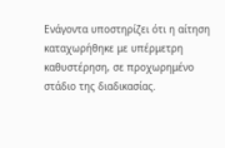Ενάγοντα υποστηρίζει ότι η αίτηση καταχωρήθηκε με υπέρμετρη καθυστέρηση, σε προχωρημένο στάδιο της διαδικασίας.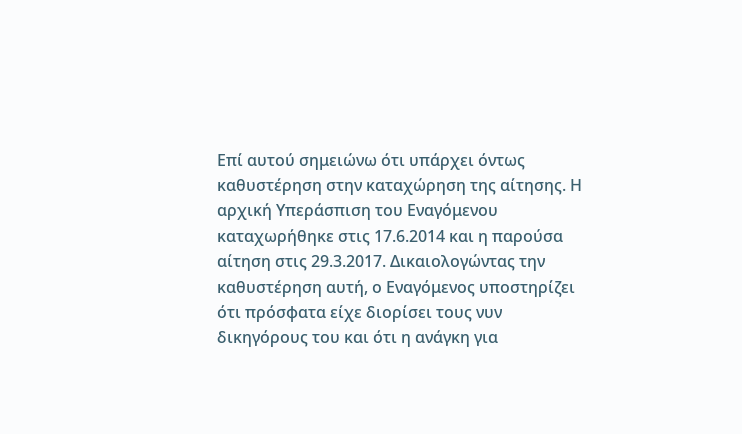Επί αυτού σημειώνω ότι υπάρχει όντως καθυστέρηση στην καταχώρηση της αίτησης. Η αρχική Υπεράσπιση του Εναγόμενου καταχωρήθηκε στις 17.6.2014 και η παρούσα αίτηση στις 29.3.2017. Δικαιολογώντας την καθυστέρηση αυτή, ο Εναγόμενος υποστηρίζει ότι πρόσφατα είχε διορίσει τους νυν δικηγόρους του και ότι η ανάγκη για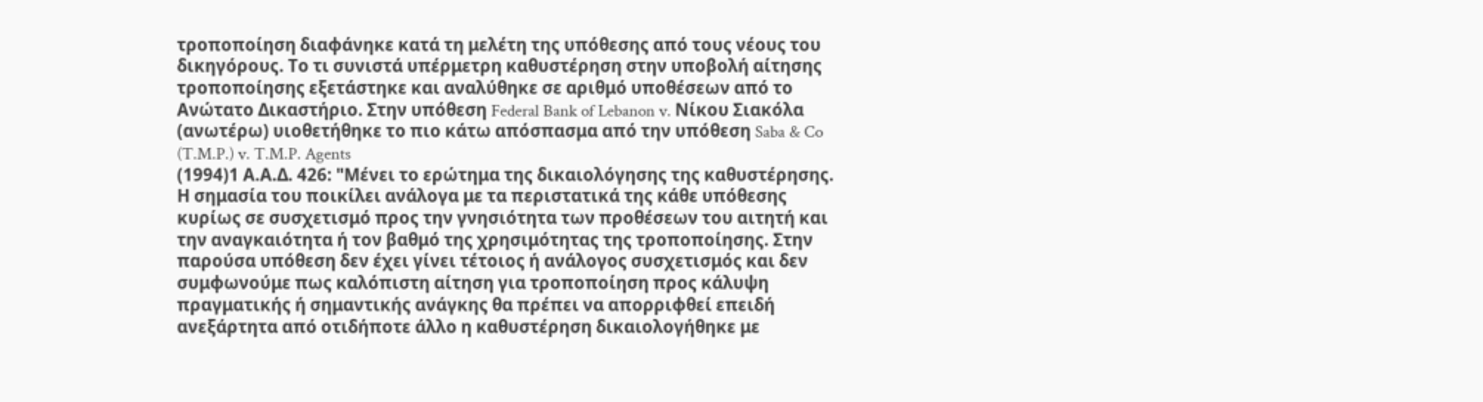τροποποίηση διαφάνηκε κατά τη μελέτη της υπόθεσης από τους νέους του δικηγόρους. Το τι συνιστά υπέρμετρη καθυστέρηση στην υποβολή αίτησης τροποποίησης εξετάστηκε και αναλύθηκε σε αριθμό υποθέσεων από το Ανώτατο Δικαστήριο. Στην υπόθεση Federal Bank of Lebanon v. Νίκου Σιακόλα (ανωτέρω) υιοθετήθηκε το πιο κάτω απόσπασμα από την υπόθεση Saba & Co (T.M.P.) v. T.M.P. Agents
(1994)1 Α.Α.Δ. 426: "Μένει το ερώτημα της δικαιολόγησης της καθυστέρησης. Η σημασία του ποικίλει ανάλογα με τα περιστατικά της κάθε υπόθεσης κυρίως σε συσχετισμό προς την γνησιότητα των προθέσεων του αιτητή και την αναγκαιότητα ή τον βαθμό της χρησιμότητας της τροποποίησης. Στην παρούσα υπόθεση δεν έχει γίνει τέτοιος ή ανάλογος συσχετισμός και δεν συμφωνούμε πως καλόπιστη αίτηση για τροποποίηση προς κάλυψη πραγματικής ή σημαντικής ανάγκης θα πρέπει να απορριφθεί επειδή ανεξάρτητα από οτιδήποτε άλλο η καθυστέρηση δικαιολογήθηκε με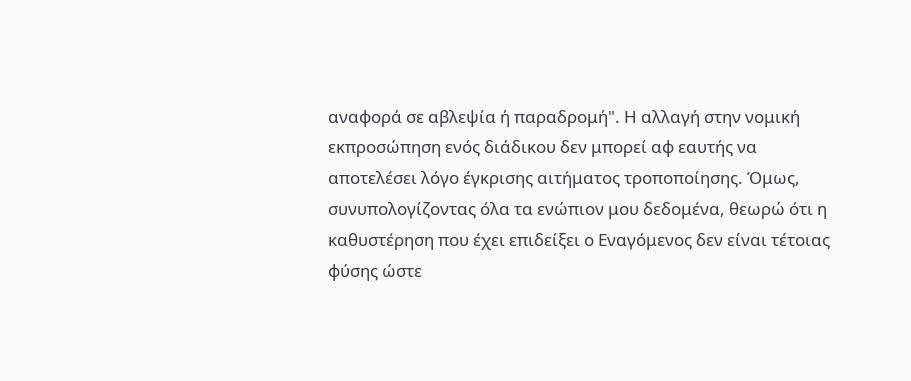αναφορά σε αβλεψία ή παραδρομή". Η αλλαγή στην νομική εκπροσώπηση ενός διάδικου δεν μπορεί αφ εαυτής να αποτελέσει λόγο έγκρισης αιτήματος τροποποίησης. Όμως, συνυπολογίζοντας όλα τα ενώπιον μου δεδομένα, θεωρώ ότι η καθυστέρηση που έχει επιδείξει ο Εναγόμενος δεν είναι τέτοιας φύσης ώστε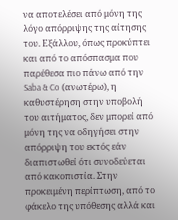να αποτελέσει από μόνη της λόγο απόρριψης της αίτησης του. Εξάλλου, όπως προκύπτει και από το απόσπασμα που παρέθεσα πιο πάνω από την Saba & Co (ανωτέρω), η καθυστέρηση στην υποβολή του αιτήματος, δεν μπορεί από μόνη της να οδηγήσει στην απόρριψη του εκτός εάν διαπιστωθεί ότι συνοδεύεται από κακοπιστία. Στην προκειμένη περίπτωση, από το φάκελο της υπόθεσης αλλά και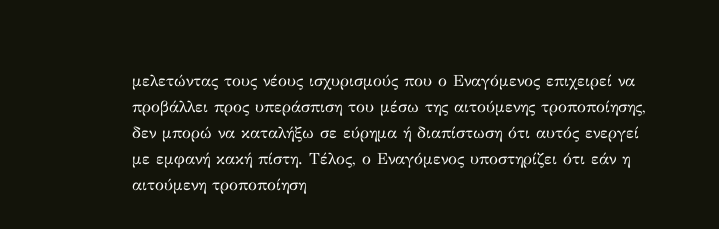μελετώντας τους νέους ισχυρισμούς που ο Εναγόμενος επιχειρεί να προβάλλει προς υπεράσπιση του μέσω της αιτούμενης τροποποίησης, δεν μπορώ να καταλήξω σε εύρημα ή διαπίστωση ότι αυτός ενεργεί με εμφανή κακή πίστη. Τέλος, ο Εναγόμενος υποστηρίζει ότι εάν η αιτούμενη τροποποίηση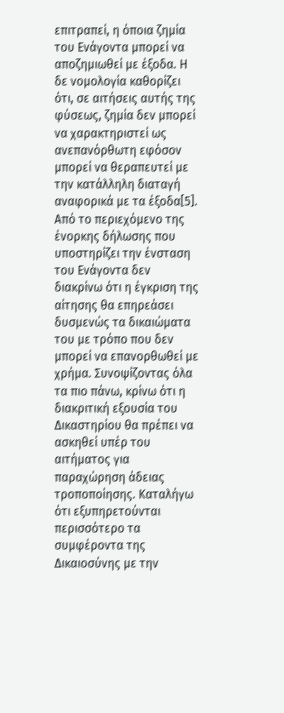επιτραπεί, η όποια ζημία του Ενάγοντα μπορεί να αποζημιωθεί με έξοδα. Η δε νομολογία καθορίζει ότι, σε αιτήσεις αυτής της φύσεως, ζημία δεν μπορεί να χαρακτηριστεί ως ανεπανόρθωτη εφόσον μπορεί να θεραπευτεί με την κατάλληλη διαταγή αναφορικά με τα έξοδα[5]. Από το περιεχόμενο της ένορκης δήλωσης που υποστηρίζει την ένσταση του Ενάγοντα δεν διακρίνω ότι η έγκριση της αίτησης θα επηρεάσει δυσμενώς τα δικαιώματα του με τρόπο που δεν μπορεί να επανορθωθεί με χρήμα. Συνοψίζοντας όλα τα πιο πάνω, κρίνω ότι η διακριτική εξουσία του Δικαστηρίου θα πρέπει να ασκηθεί υπέρ του αιτήματος για παραχώρηση άδειας τροποποίησης. Καταλήγω ότι εξυπηρετούνται περισσότερο τα συμφέροντα της Δικαιοσύνης με την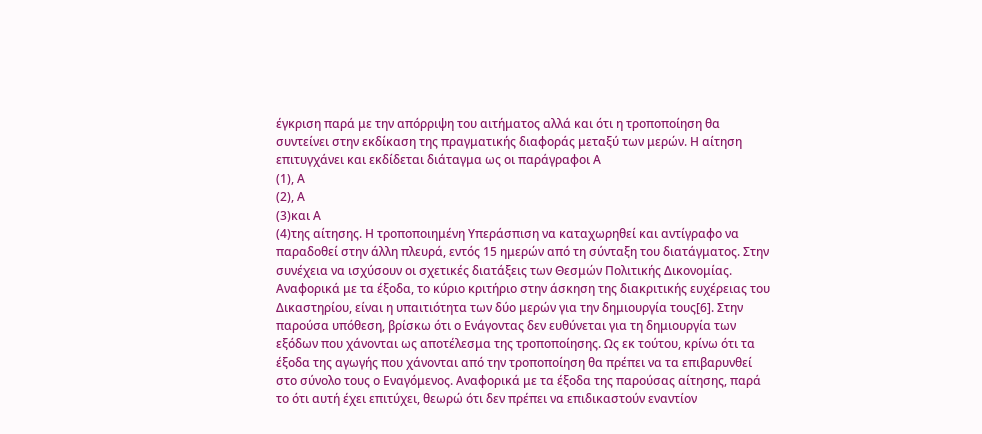έγκριση παρά με την απόρριψη του αιτήματος αλλά και ότι η τροποποίηση θα συντείνει στην εκδίκαση της πραγματικής διαφοράς μεταξύ των μερών. Η αίτηση επιτυγχάνει και εκδίδεται διάταγμα ως οι παράγραφοι Α
(1), Α
(2), Α
(3)και Α
(4)της αίτησης. Η τροποποιημένη Υπεράσπιση να καταχωρηθεί και αντίγραφο να παραδοθεί στην άλλη πλευρά, εντός 15 ημερών από τη σύνταξη του διατάγματος. Στην συνέχεια να ισχύσουν οι σχετικές διατάξεις των Θεσμών Πολιτικής Δικονομίας. Αναφορικά με τα έξοδα, το κύριο κριτήριο στην άσκηση της διακριτικής ευχέρειας του Δικαστηρίου, είναι η υπαιτιότητα των δύο μερών για την δημιουργία τους[6]. Στην παρούσα υπόθεση, βρίσκω ότι ο Ενάγοντας δεν ευθύνεται για τη δημιουργία των εξόδων που χάνονται ως αποτέλεσμα της τροποποίησης. Ως εκ τούτου, κρίνω ότι τα έξοδα της αγωγής που χάνονται από την τροποποίηση θα πρέπει να τα επιβαρυνθεί στο σύνολο τους ο Εναγόμενος. Αναφορικά με τα έξοδα της παρούσας αίτησης, παρά το ότι αυτή έχει επιτύχει, θεωρώ ότι δεν πρέπει να επιδικαστούν εναντίον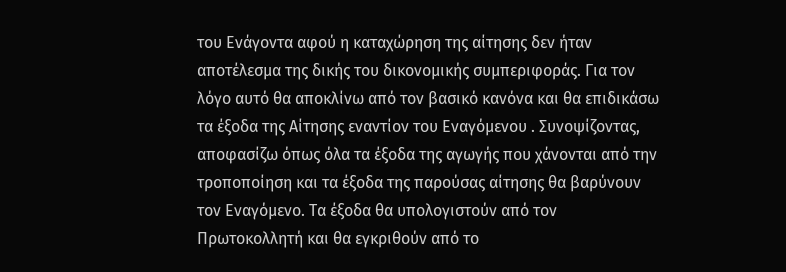του Ενάγοντα αφού η καταχώρηση της αίτησης δεν ήταν αποτέλεσμα της δικής του δικονομικής συμπεριφοράς. Για τον λόγο αυτό θα αποκλίνω από τον βασικό κανόνα και θα επιδικάσω τα έξοδα της Αίτησης εναντίον του Εναγόμενου . Συνοψίζοντας, αποφασίζω όπως όλα τα έξοδα της αγωγής που χάνονται από την τροποποίηση και τα έξοδα της παρούσας αίτησης θα βαρύνουν τον Εναγόμενο. Τα έξοδα θα υπολογιστούν από τον Πρωτοκολλητή και θα εγκριθούν από το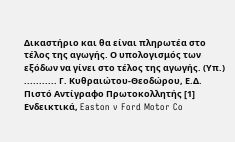Δικαστήριο και θα είναι πληρωτέα στο τέλος της αγωγής. Ο υπολογισμός των εξόδων να γίνει στο τέλος της αγωγής. (Υπ.) ........... Γ. Κυθραιώτου-Θεοδώρου, Ε.Δ. Πιστό Αντίγραφο Πρωτοκολλητής [1] Ενδεικτικά, Easton v Ford Motor Co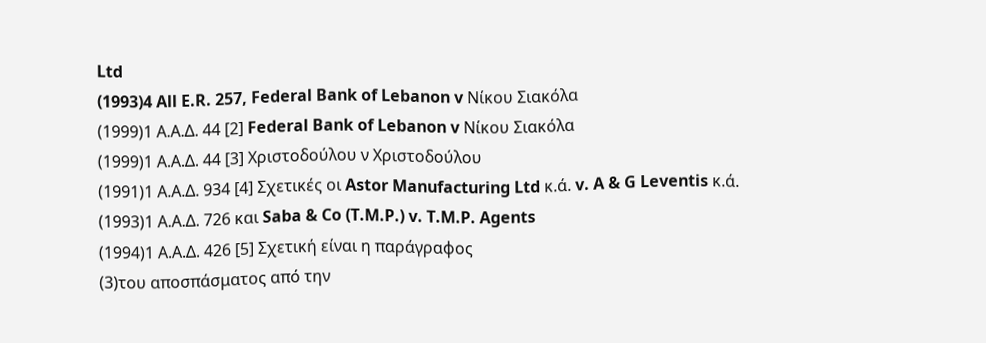Ltd
(1993)4 All E.R. 257, Federal Bank of Lebanon v Νίκου Σιακόλα
(1999)1 Α.Α.Δ. 44 [2] Federal Bank of Lebanon v Νίκου Σιακόλα
(1999)1 Α.Α.Δ. 44 [3] Χριστοδούλου ν Χριστοδούλου
(1991)1 Α.Α.Δ. 934 [4] Σχετικές οι Astor Manufacturing Ltd κ.ά. v. A & G Leventis κ.ά.
(1993)1 Α.Α.Δ. 726 και Saba & Co (T.M.P.) v. T.M.P. Agents
(1994)1 Α.Α.Δ. 426 [5] Σχετική είναι η παράγραφος
(3)του αποσπάσματος από την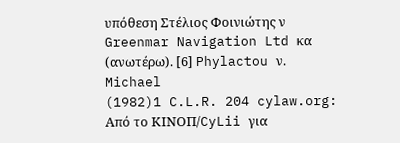υπόθεση Στέλιος Φοινιώτης ν Greenmar Navigation Ltd κα (ανωτέρω). [6] Phylactou ν. Michael
(1982)1 C.L.R. 204 cylaw.org: Από το ΚΙΝOΠ/CyLii για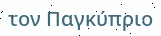τον Παγκύπριο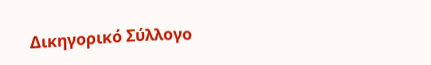Δικηγορικό Σύλλογο